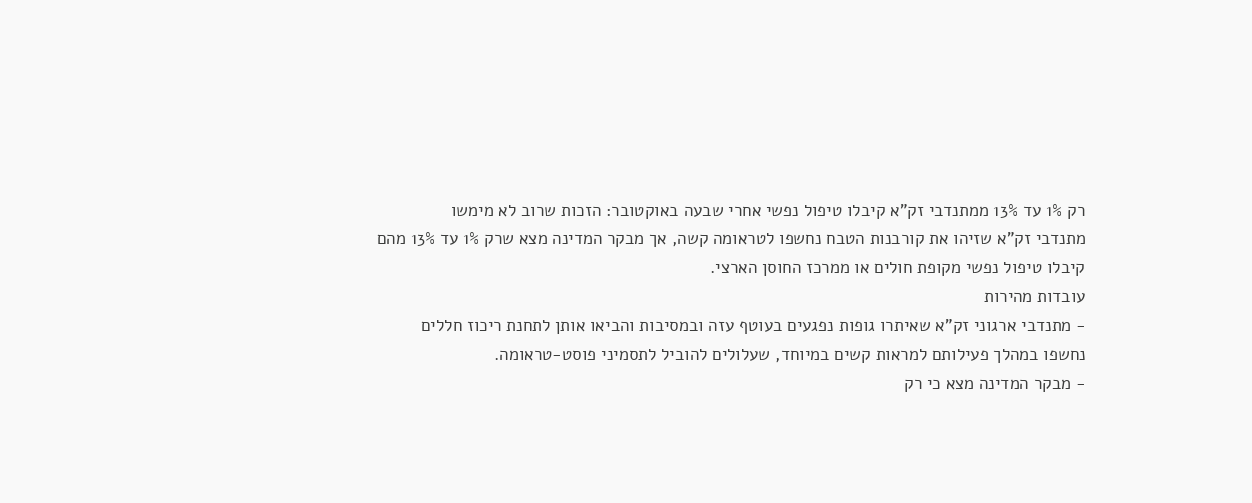רק 1% עד 13% ממתנדבי זק"א קיבלו טיפול נפשי אחרי שבעה באוקטובר: הזכות שרוב לא מימשו
מתנדבי זק"א שזיהו את קורבנות הטבח נחשפו לטראומה קשה, אך מבקר המדינה מצא שרק 1% עד 13% מהם קיבלו טיפול נפשי מקופת חולים או ממרכז החוסן הארצי.
עובדות מהירות
- מתנדבי ארגוני זק"א שאיתרו גופות נפגעים בעוטף עזה ובמסיבות והביאו אותן לתחנת ריכוז חללים נחשפו במהלך פעילותם למראות קשים במיוחד, שעלולים להוביל לתסמיני פוסט-טראומה.
- מבקר המדינה מצא כי רק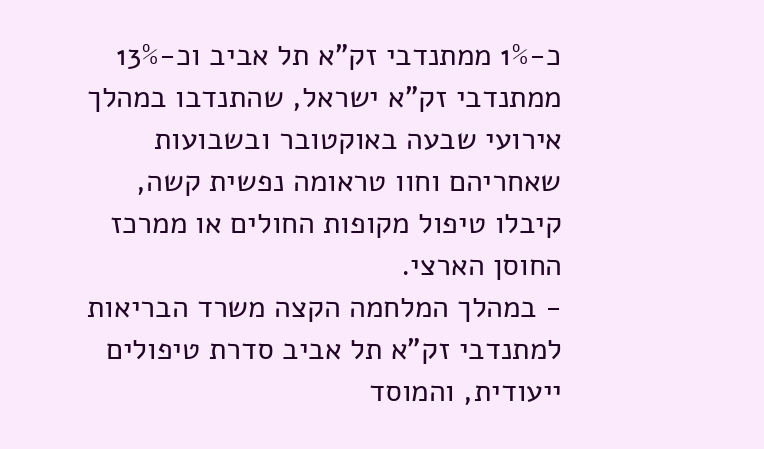כ-1% ממתנדבי זק"א תל אביב וכ-13% ממתנדבי זק"א ישראל, שהתנדבו במהלך אירועי שבעה באוקטובר ובשבועות שאחריהם וחוו טראומה נפשית קשה, קיבלו טיפול מקופות החולים או ממרכז החוסן הארצי.
- במהלך המלחמה הקצה משרד הבריאות למתנדבי זק"א תל אביב סדרת טיפולים ייעודית, והמוסד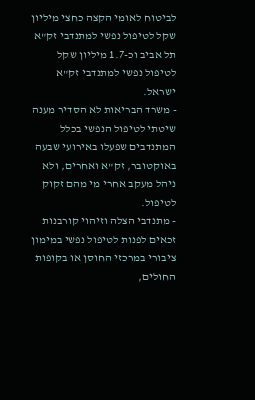לביטוח לאומי הקצה כחצי מיליון שקל לטיפול נפשי למתנדבי זק"א תל אביב וכ-1.7 מיליון שקל לטיפול נפשי למתנדבי זק"א ישראל.
- משרד הבריאות לא הסדיר מענה שיטתי לטיפול הנפשי בכלל המתנדבים שפעלו באירועי שבעה באוקטובר, זק"א ואחרים, ולא ניהל מעקב אחרי מי מהם זקוק לטיפול.
- מתנדבי הצלה וזיהוי קורבנות זכאים לפנות לטיפול נפשי במימון ציבורי במרכזי החוסן או בקופות החולים,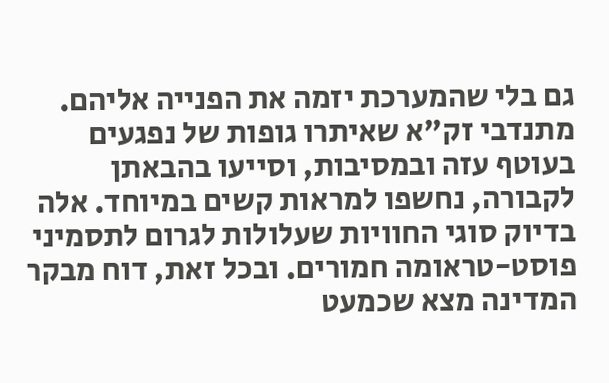גם בלי שהמערכת יזמה את הפנייה אליהם.
מתנדבי זק"א שאיתרו גופות של נפגעים בעוטף עזה ובמסיבות, וסייעו בהבאתן לקבורה, נחשפו למראות קשים במיוחד. אלה בדיוק סוגי החוויות שעלולות לגרום לתסמיני פוסט-טראומה חמורים. ובכל זאת, דוח מבקר המדינה מצא שכמעט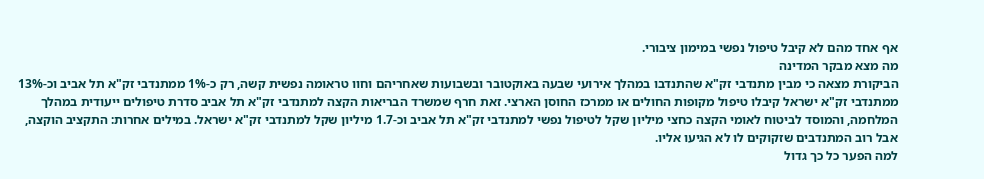אף אחד מהם לא קיבל טיפול נפשי במימון ציבורי.
מה מצא מבקר המדינה
הביקורת מצאה כי מבין מתנדבי זק"א שהתנדבו במהלך אירועי שבעה באוקטובר ובשבועות שאחריהם וחוו טראומה נפשית קשה, רק כ-1% ממתנדבי זק"א תל אביב וכ-13% ממתנדבי זק"א ישראל קיבלו טיפול מקופות החולים או ממרכז החוסן הארצי. זאת חרף שמשרד הבריאות הקצה למתנדבי זק"א תל אביב סדרת טיפולים ייעודית במהלך המלחמה, והמוסד לביטוח לאומי הקצה כחצי מיליון שקל לטיפול נפשי למתנדבי זק"א תל אביב וכ-1.7 מיליון שקל למתנדבי זק"א ישראל. במילים אחרות: התקציב הוקצה, אבל רוב המתנדבים שזקוקים לו לא הגיעו אליו.
למה הפער כל כך גדול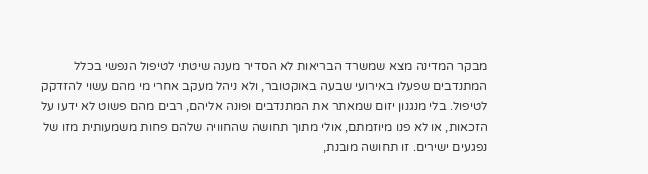מבקר המדינה מצא שמשרד הבריאות לא הסדיר מענה שיטתי לטיפול הנפשי בכלל המתנדבים שפעלו באירועי שבעה באוקטובר, ולא ניהל מעקב אחרי מי מהם עשוי להזדקק לטיפול. בלי מנגנון יזום שמאתר את המתנדבים ופונה אליהם, רבים מהם פשוט לא ידעו על הזכאות, או לא פנו מיוזמתם, אולי מתוך תחושה שהחוויה שלהם פחות משמעותית מזו של נפגעים ישירים. זו תחושה מובנת,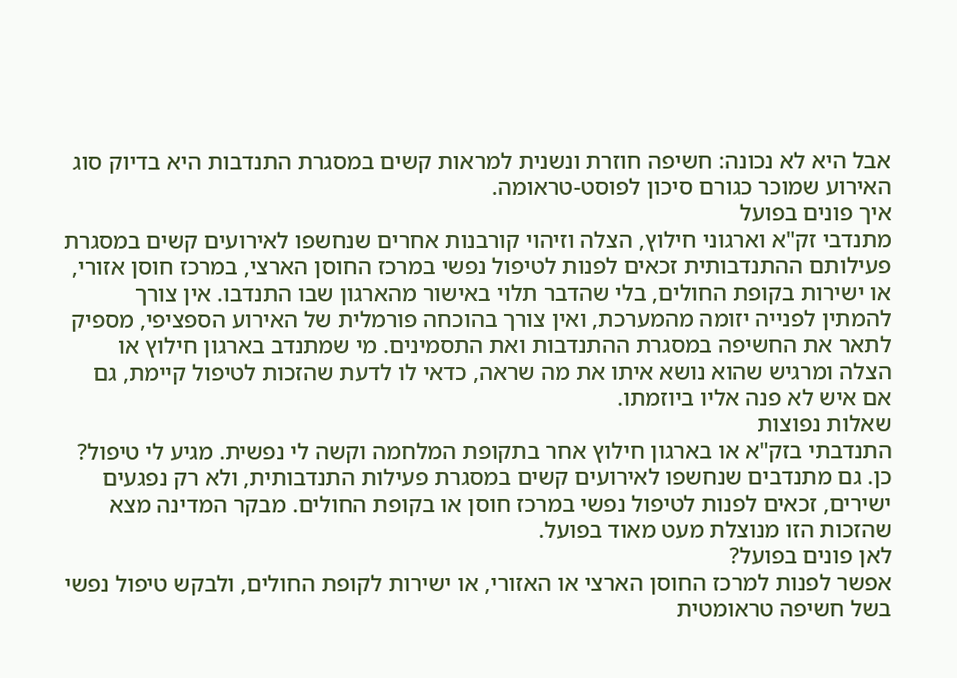אבל היא לא נכונה: חשיפה חוזרת ונשנית למראות קשים במסגרת התנדבות היא בדיוק סוג האירוע שמוכר כגורם סיכון לפוסט-טראומה.
איך פונים בפועל
מתנדבי זק"א וארגוני חילוץ, הצלה וזיהוי קורבנות אחרים שנחשפו לאירועים קשים במסגרת פעילותם ההתנדבותית זכאים לפנות לטיפול נפשי במרכז החוסן הארצי, במרכז חוסן אזורי, או ישירות בקופת החולים, בלי שהדבר תלוי באישור מהארגון שבו התנדבו. אין צורך להמתין לפנייה יזומה מהמערכת, ואין צורך בהוכחה פורמלית של האירוע הספציפי, מספיק לתאר את החשיפה במסגרת ההתנדבות ואת התסמינים. מי שמתנדב בארגון חילוץ או הצלה ומרגיש שהוא נושא איתו את מה שראה, כדאי לו לדעת שהזכות לטיפול קיימת, גם אם איש לא פנה אליו ביוזמתו.
שאלות נפוצות
התנדבתי בזק"א או בארגון חילוץ אחר בתקופת המלחמה וקשה לי נפשית. מגיע לי טיפול?
כן. גם מתנדבים שנחשפו לאירועים קשים במסגרת פעילות התנדבותית, ולא רק נפגעים ישירים, זכאים לפנות לטיפול נפשי במרכז חוסן או בקופת החולים. מבקר המדינה מצא שהזכות הזו מנוצלת מעט מאוד בפועל.
לאן פונים בפועל?
אפשר לפנות למרכז החוסן הארצי או האזורי, או ישירות לקופת החולים, ולבקש טיפול נפשי בשל חשיפה טראומטית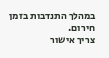במהלך התנדבות בזמן חירום.
צריך אישור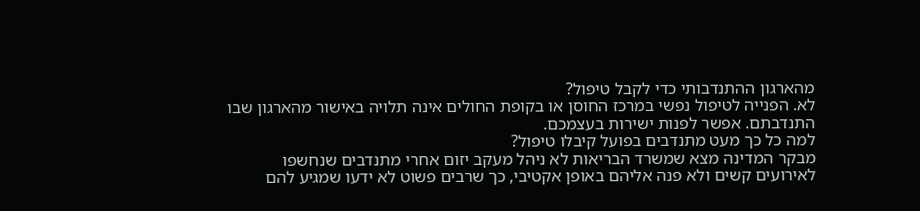מהארגון ההתנדבותי כדי לקבל טיפול?
לא. הפנייה לטיפול נפשי במרכז החוסן או בקופת החולים אינה תלויה באישור מהארגון שבו התנדבתם. אפשר לפנות ישירות בעצמכם.
למה כל כך מעט מתנדבים בפועל קיבלו טיפול?
מבקר המדינה מצא שמשרד הבריאות לא ניהל מעקב יזום אחרי מתנדבים שנחשפו לאירועים קשים ולא פנה אליהם באופן אקטיבי, כך שרבים פשוט לא ידעו שמגיע להם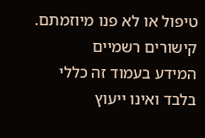טיפול או לא פנו מיוזמתם.
קישורים רשמיים
המידע בעמוד זה כללי בלבד ואינו ייעוץ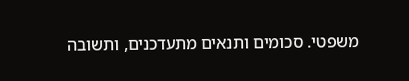משפטי. סכומים ותנאים מתעדכנים, ותשובה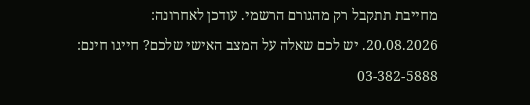מחייבת תתקבל רק מהגורם הרשמי. עודכן לאחרונה: 20.08.2026. יש לכם שאלה על המצב האישי שלכם? חייגו חינם: 03-382-5888